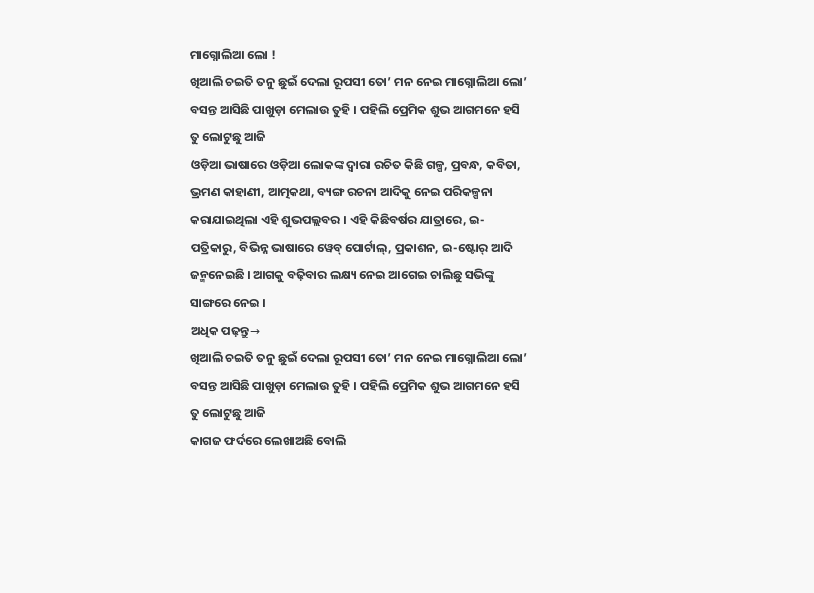ମାଗ୍ନୋଲିଆ ଲୋ !
ଖିଆଲି ଚଇତି ତନୁ ଛୁଇଁ ଦେଲା ରୂପସୀ ତୋ’ ମନ ନେଇ ମାଗ୍ନୋଲିଆ ଲୋ’ ବସନ୍ତ ଆସିଛି ପାଖୁଡ଼ା ମେଲାଉ ତୁହି । ପହିଲି ପ୍ରେମିକ ଶୁଭ ଆଗମନେ ହସି ତୁ ଲୋଟୁଛୁ ଆଜି
ଓଡ଼ିଆ ଭାଷାରେ ଓଡ଼ିଆ ଲୋକଙ୍କ ଦ୍ୱାରା ରଚିତ କିଛି ଗଳ୍ପ, ପ୍ରବନ୍ଧ, କବିତା, ଭ୍ରମଣ କାହାଣୀ, ଆତ୍ମକଥା, ବ୍ୟଙ୍ଗ ରଚନା ଆଦିକୁ ନେଇ ପରିକଳ୍ପନା କରାଯାଇଥିଲା ଏହି ଶୁଭପଲ୍ଲବର । ଏହି କିଛିବର୍ଷର ଯାତ୍ରାରେ, ଇ-ପତ୍ରିକାରୁ, ବିଭିନ୍ନ ଭାଷାରେ ୱେବ୍ ପୋର୍ଟାଲ୍, ପ୍ରକାଶନ, ଇ-ଷ୍ଟୋର୍ ଆଦି ଜନ୍ମନେଇଛି । ଆଗକୁ ବଢ଼ିବାର ଲକ୍ଷ୍ୟ ନେଇ ଆଗେଇ ଚାଲିଛୁ ସଭିଙ୍କୁ ସାଙ୍ଗରେ ନେଇ ।
ଅଧିକ ପଢ଼ନ୍ତୁ→
ଖିଆଲି ଚଇତି ତନୁ ଛୁଇଁ ଦେଲା ରୂପସୀ ତୋ’ ମନ ନେଇ ମାଗ୍ନୋଲିଆ ଲୋ’ ବସନ୍ତ ଆସିଛି ପାଖୁଡ଼ା ମେଲାଉ ତୁହି । ପହିଲି ପ୍ରେମିକ ଶୁଭ ଆଗମନେ ହସି ତୁ ଲୋଟୁଛୁ ଆଜି
କାଗଜ ଫର୍ଦରେ ଲେଖାଅଛି ବୋଲି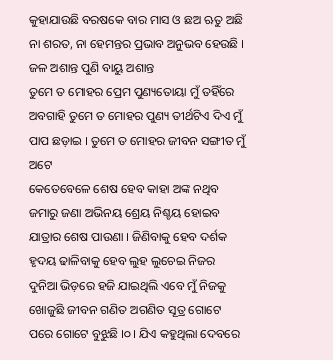କୁହାଯାଉଛି ବରଷକେ ବାର ମାସ ଓ ଛଅ ଋତୁ ଅଛି ନା ଶରତ, ନା ହେମନ୍ତର ପ୍ରଭାବ ଅନୁଭବ ହେଉଛି । ଜଳ ଅଶାନ୍ତ ପୁଣି ବାୟୁ ଅଶାନ୍ତ
ତୁମେ ତ ମୋହର ପ୍ରେମ ପୁଣ୍ୟତୋୟା ମୁଁ ତହିଁରେ ଅବଗାହି ତୁମେ ତ ମୋହର ପୁଣ୍ୟ ତୀର୍ଥଟିଏ ଦିଏ ମୁଁ ପାପ ଛଡ଼ାଇ । ତୁମେ ତ ମୋହର ଜୀବନ ସଙ୍ଗୀତ ମୁଁ ଅଟେ
କେତେବେଳେ ଶେଷ ହେବ କାହା ଅଙ୍କ ନଥିବ ଜମାରୁ ଜଣା ଅଭିନୟ ଶ୍ରେୟ ନିଶ୍ଚୟ ହୋଇବ ଯାତ୍ରାର ଶେଷ ପାଉଣା । ଜିଣିବାକୁ ହେବ ଦର୍ଶକ ହୃଦୟ ଢାଳିବାକୁ ହେବ ଲୁହ ଲୁଚେଇ ନିଜର
ଦୁନିଆ ଭିଡ଼ରେ ହଜି ଯାଇଥିଲି ଏବେ ମୁଁ ନିଜକୁ ଖୋଜୁଛି ଜୀବନ ଗଣିତ ଅଗଣିତ ସୂତ୍ର ଗୋଟେ ପରେ ଗୋଟେ ବୁଝୁଛି ।୦। ଯିଏ କହୁଥିଲା ଦେବରେ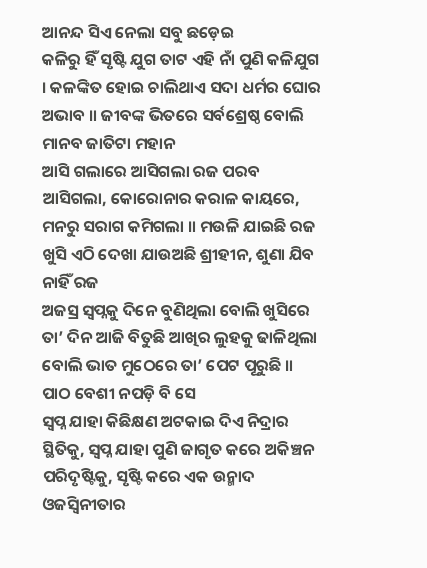ଆନନ୍ଦ ସିଏ ନେଲା ସବୁ ଛଡ଼େଇ
କଳିରୁ ହିଁ ସୃଷ୍ଟି ଯୁଗ ତାଟ ଏହି ନାଁ ପୁଣି କଳିଯୁଗ । କଳଙ୍କିତ ହୋଇ ଚାଲିଥାଏ ସଦା ଧର୍ମର ଘୋର ଅଭାବ ॥ ଜୀବଙ୍କ ଭିତରେ ସର୍ବଶ୍ରେଷ୍ଠ ବୋଲି ମାନବ ଜାତିଟା ମହାନ
ଆସି ଗଲାରେ ଆସିଗଲା ରଜ ପରବ ଆସିଗଲା, କୋରୋନାର କରାଳ କାୟରେ, ମନରୁ ସରାଗ କମିଗଲା ॥ ମଉଳି ଯାଇଛି ରଜ ଖୁସି ଏଠି ଦେଖା ଯାଉଅଛି ଶ୍ରୀହୀନ, ଶୁଣା ଯିବ ନାହିଁ ରଜ
ଅଜସ୍ର ସ୍ୱପ୍ନକୁ ଦିନେ ବୁଣିଥିଲା ବୋଲି ଖୁସିରେ ତା’ ଦିନ ଆଜି ବିତୁଛି ଆଖିର ଲୁହକୁ ଢାଳିଥିଲା ବୋଲି ଭାତ ମୁଠେରେ ତା’ ପେଟ ପୂରୁଛି ॥ ପାଠ ବେଶୀ ନପଡ଼ି ବି ସେ
ସ୍ୱପ୍ନ ଯାହା କିଛିକ୍ଷଣ ଅଟକାଇ ଦିଏ ନିଦ୍ରାର ସ୍ଥିତିକୁ, ସ୍ୱପ୍ନ ଯାହା ପୁଣି ଜାଗୃତ କରେ ଅକିଞ୍ଚନ ପରିଦୃଷ୍ଟିକୁ, ସୃଷ୍ଟି କରେ ଏକ ଉନ୍ମାଦ ଓଜସ୍ଵିନୀତାର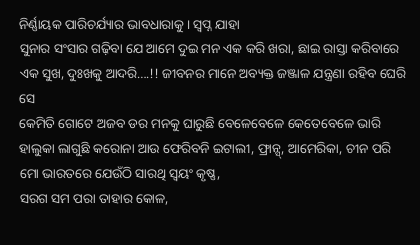ନିର୍ଣ୍ଣାୟକ ପାରିଚର୍ଯ୍ୟାର ଭାବଧାରାକୁ । ସ୍ୱପ୍ନ ଯାହା
ସୁନାର ସଂସାର ଗଢ଼ିବା ଯେ ଆମେ ଦୁଇ ମନ ଏକ କରି ଖରା, ଛାଇ ରାସ୍ତା କରିବାରେ ଏକ ସୁଖ, ଦୁଃଖକୁ ଆଦରି….!! ଜୀବନର ମାନେ ଅବ୍ୟକ୍ତ ଜଞ୍ଜାଳ ଯନ୍ତ୍ରଣା ରହିବ ଘେରି ସେ
କେମିତି ଗୋଟେ ଅଜବ ଡର ମନକୁ ଘାରୁଛି ବେଳେବେଳେ କେତେବେଳେ ଭାରି ହାଲୁକା ଲାଗୁଛି କରୋନା ଆଉ ଫେରିବନି ଇଟାଲୀ, ଫ୍ରାନ୍ସ୍, ଆମେରିକା, ଚୀନ ପରି ମୋ ଭାରତରେ ଯେଉଁଠି ସାରଥି ସ୍ଵୟଂ କୃଷ୍ଣ,
ସରଗ ସମ ପରା ତାହାର କୋଳ,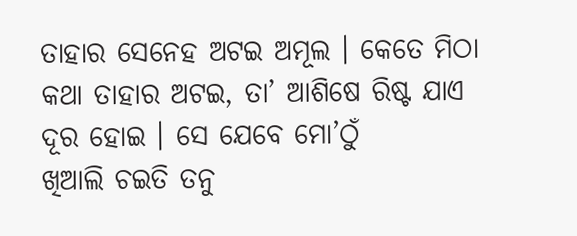ତାହାର ସେନେହ ଅଟଇ ଅମୂଲ । କେତେ ମିଠା କଥା ତାହାର ଅଟଇ, ତା’ ଆଶିଷେ ରିଷ୍ଟ ଯାଏ ଦୂର ହୋଇ । ସେ ଯେବେ ମୋ’ଠୁଁ
ଖିଆଲି ଚଇତି ତନୁ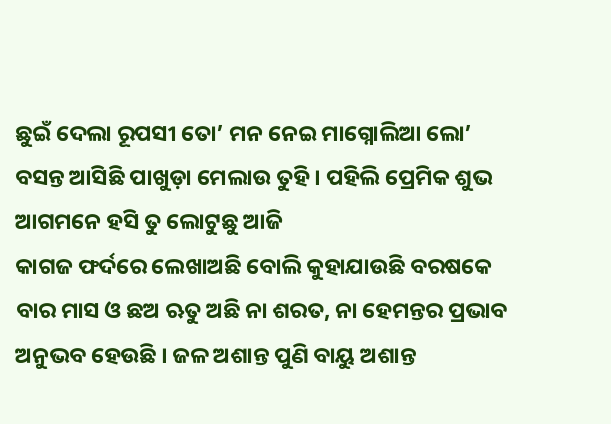ଛୁଇଁ ଦେଲା ରୂପସୀ ତୋ’ ମନ ନେଇ ମାଗ୍ନୋଲିଆ ଲୋ’ ବସନ୍ତ ଆସିଛି ପାଖୁଡ଼ା ମେଲାଉ ତୁହି । ପହିଲି ପ୍ରେମିକ ଶୁଭ ଆଗମନେ ହସି ତୁ ଲୋଟୁଛୁ ଆଜି
କାଗଜ ଫର୍ଦରେ ଲେଖାଅଛି ବୋଲି କୁହାଯାଉଛି ବରଷକେ ବାର ମାସ ଓ ଛଅ ଋତୁ ଅଛି ନା ଶରତ, ନା ହେମନ୍ତର ପ୍ରଭାବ ଅନୁଭବ ହେଉଛି । ଜଳ ଅଶାନ୍ତ ପୁଣି ବାୟୁ ଅଶାନ୍ତ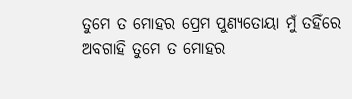ତୁମେ ତ ମୋହର ପ୍ରେମ ପୁଣ୍ୟତୋୟା ମୁଁ ତହିଁରେ ଅବଗାହି ତୁମେ ତ ମୋହର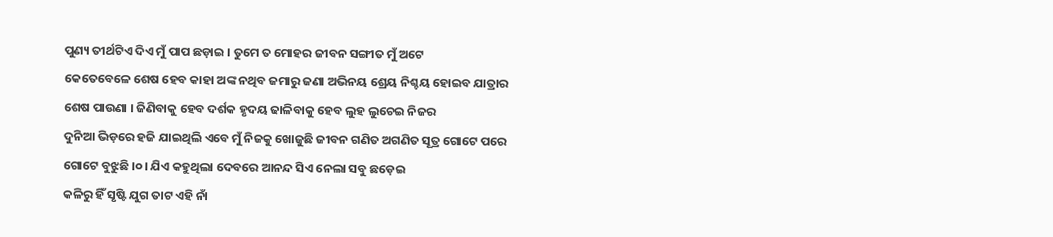ପୁଣ୍ୟ ତୀର୍ଥଟିଏ ଦିଏ ମୁଁ ପାପ ଛଡ଼ାଇ । ତୁମେ ତ ମୋହର ଜୀବନ ସଙ୍ଗୀତ ମୁଁ ଅଟେ
କେତେବେଳେ ଶେଷ ହେବ କାହା ଅଙ୍କ ନଥିବ ଜମାରୁ ଜଣା ଅଭିନୟ ଶ୍ରେୟ ନିଶ୍ଚୟ ହୋଇବ ଯାତ୍ରାର ଶେଷ ପାଉଣା । ଜିଣିବାକୁ ହେବ ଦର୍ଶକ ହୃଦୟ ଢାଳିବାକୁ ହେବ ଲୁହ ଲୁଚେଇ ନିଜର
ଦୁନିଆ ଭିଡ଼ରେ ହଜି ଯାଇଥିଲି ଏବେ ମୁଁ ନିଜକୁ ଖୋଜୁଛି ଜୀବନ ଗଣିତ ଅଗଣିତ ସୂତ୍ର ଗୋଟେ ପରେ ଗୋଟେ ବୁଝୁଛି ।୦। ଯିଏ କହୁଥିଲା ଦେବରେ ଆନନ୍ଦ ସିଏ ନେଲା ସବୁ ଛଡ଼େଇ
କଳିରୁ ହିଁ ସୃଷ୍ଟି ଯୁଗ ତାଟ ଏହି ନାଁ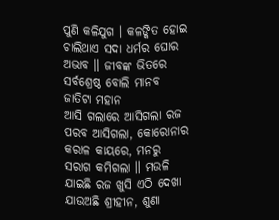ପୁଣି କଳିଯୁଗ । କଳଙ୍କିତ ହୋଇ ଚାଲିଥାଏ ସଦା ଧର୍ମର ଘୋର ଅଭାବ ॥ ଜୀବଙ୍କ ଭିତରେ ସର୍ବଶ୍ରେଷ୍ଠ ବୋଲି ମାନବ ଜାତିଟା ମହାନ
ଆସି ଗଲାରେ ଆସିଗଲା ରଜ ପରବ ଆସିଗଲା, କୋରୋନାର କରାଳ କାୟରେ, ମନରୁ ସରାଗ କମିଗଲା ॥ ମଉଳି ଯାଇଛି ରଜ ଖୁସି ଏଠି ଦେଖା ଯାଉଅଛି ଶ୍ରୀହୀନ, ଶୁଣା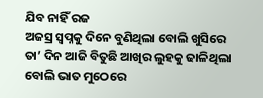ଯିବ ନାହିଁ ରଜ
ଅଜସ୍ର ସ୍ୱପ୍ନକୁ ଦିନେ ବୁଣିଥିଲା ବୋଲି ଖୁସିରେ ତା’ ଦିନ ଆଜି ବିତୁଛି ଆଖିର ଲୁହକୁ ଢାଳିଥିଲା ବୋଲି ଭାତ ମୁଠେରେ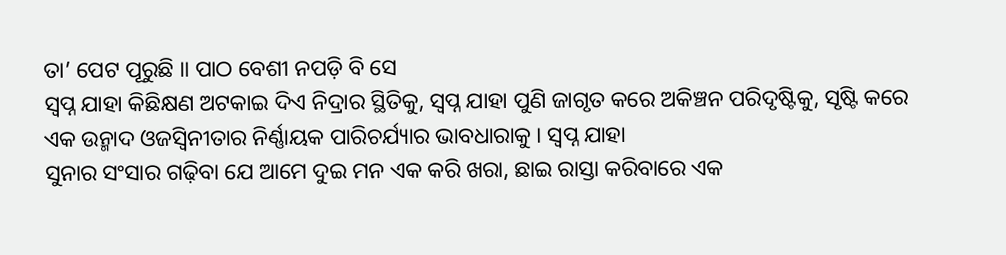ତା’ ପେଟ ପୂରୁଛି ॥ ପାଠ ବେଶୀ ନପଡ଼ି ବି ସେ
ସ୍ୱପ୍ନ ଯାହା କିଛିକ୍ଷଣ ଅଟକାଇ ଦିଏ ନିଦ୍ରାର ସ୍ଥିତିକୁ, ସ୍ୱପ୍ନ ଯାହା ପୁଣି ଜାଗୃତ କରେ ଅକିଞ୍ଚନ ପରିଦୃଷ୍ଟିକୁ, ସୃଷ୍ଟି କରେ ଏକ ଉନ୍ମାଦ ଓଜସ୍ଵିନୀତାର ନିର୍ଣ୍ଣାୟକ ପାରିଚର୍ଯ୍ୟାର ଭାବଧାରାକୁ । ସ୍ୱପ୍ନ ଯାହା
ସୁନାର ସଂସାର ଗଢ଼ିବା ଯେ ଆମେ ଦୁଇ ମନ ଏକ କରି ଖରା, ଛାଇ ରାସ୍ତା କରିବାରେ ଏକ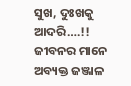ସୁଖ, ଦୁଃଖକୁ ଆଦରି….!! ଜୀବନର ମାନେ ଅବ୍ୟକ୍ତ ଜଞ୍ଜାଳ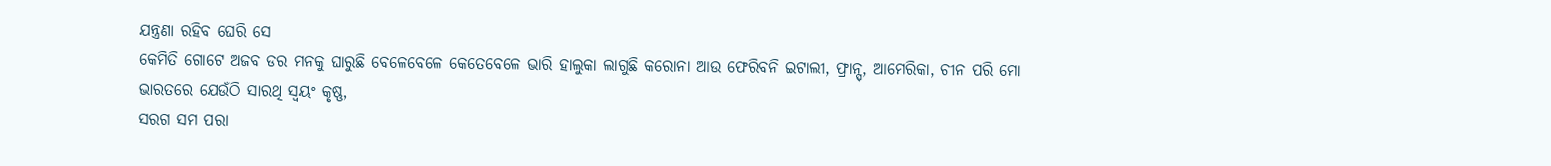ଯନ୍ତ୍ରଣା ରହିବ ଘେରି ସେ
କେମିତି ଗୋଟେ ଅଜବ ଡର ମନକୁ ଘାରୁଛି ବେଳେବେଳେ କେତେବେଳେ ଭାରି ହାଲୁକା ଲାଗୁଛି କରୋନା ଆଉ ଫେରିବନି ଇଟାଲୀ, ଫ୍ରାନ୍ସ୍, ଆମେରିକା, ଚୀନ ପରି ମୋ ଭାରତରେ ଯେଉଁଠି ସାରଥି ସ୍ଵୟଂ କୃଷ୍ଣ,
ସରଗ ସମ ପରା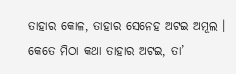ତାହାର କୋଳ, ତାହାର ସେନେହ ଅଟଇ ଅମୂଲ । କେତେ ମିଠା କଥା ତାହାର ଅଟଇ, ତା’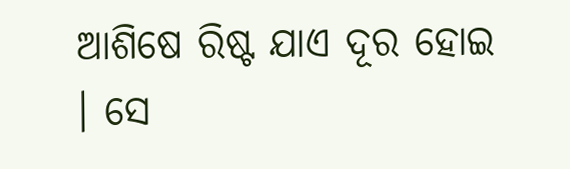ଆଶିଷେ ରିଷ୍ଟ ଯାଏ ଦୂର ହୋଇ । ସେ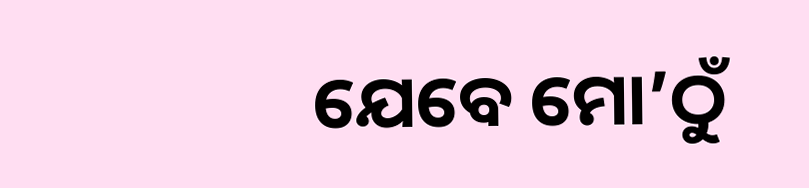ଯେବେ ମୋ’ଠୁଁ